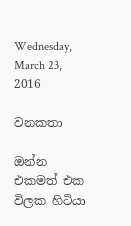Wednesday, March 23, 2016

වනකතා

ඔන්න එකමත් එක විලක හිටියා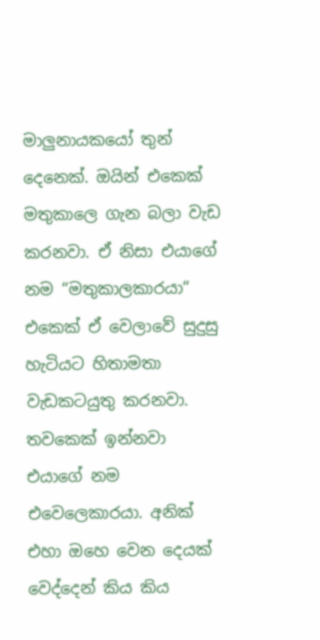මාලුනායකයෝ තුන් දෙනෙක්. ඔයින් එකෙක් මතුකාලෙ ගැන බලා වැඩ කරනවා. ඒ නිසා එයාගේ නම “මතුකාලකාරයා“ එකෙක් ඒ වෙලාවේ සුදුසු හැටියට හිතාමතා වැඩකටයුතු කරනවා. තවකෙක් ඉන්නවා එයාගේ නම එවෙලෙකාරයා. අනික් එහා ඔහෙ වෙන දෙයක් වෙද්දෙන් කිය කිය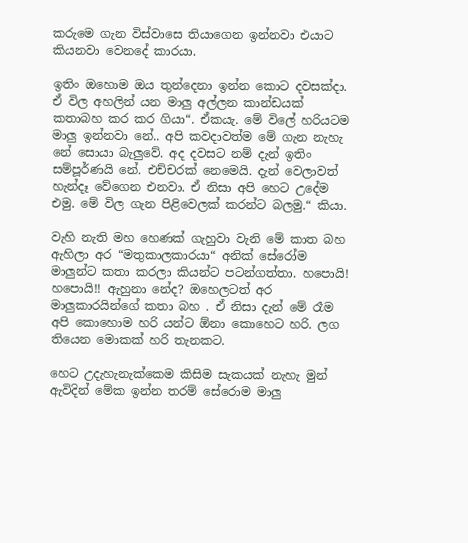කරුමෙ ගැන විස්වාසෙ තියාගෙන ඉන්නවා එයාට කියනවා වෙනදේ කාරයා.

ඉතිං ඔහොම ඔය තුන්දෙනා ඉන්න කොට දවසක්දා. ඒ විල අහලින් යන මාලු අල්ලන කාන්ඩයක් කතාබහ කර කර ගියා“. ඒකයැ. මේ විලේ හරියටම මාලු ඉන්නවා නේ.. අපි කවදාවත්ම මේ ගැන නැහැ නේ සොයා බැලුවේ. අද දවසට නම් දැන් ඉතිං සම්පූර්ණයි නේ. එච්චරක් නෙමෙයි. දැන් වෙලාවත් හැන්දෑ වේගෙන එනවා. ඒ නිසා අපි හෙට උදේම එමු. මේ විල ගැන පිළිවෙලක් කරන්ට බලමු.“ කියා.

වැහි නැති මහ හෙණක් ගැහුවා වැනි මේ කාත බහ ඇහිලා අර “මතුකාලකාරයා“ අනික් සේරෝම මාලුන්ට කතා කරලා කියන්ට පටන්ගත්තා. හපොයි! හපොයි!! ඇහුනා නේද? ඔහෙලටත් අර මාලුකාරයින්ගේ කතා බහ . ඒ නිසා දැන් මේ රෑම අපි කොහොම හරි යන්ට ඕනා කොහෙට හරි. ලග තියෙන මොකක් හරි තැනකට.

හෙට උදැහැනැක්කෙම කිසිම සැකයක් නැහැ මුන් ඇවිදින් මේක ඉන්න තරම් සේරොම මාලු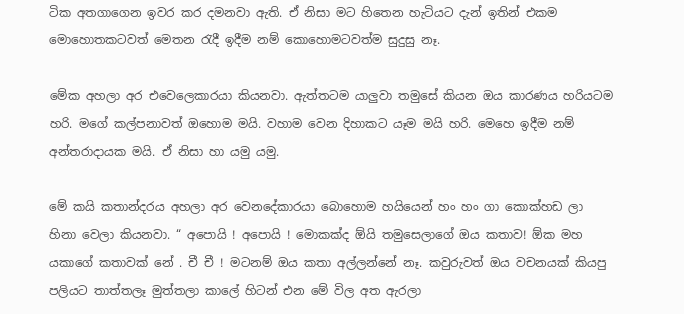ටික අතගාගෙන ඉවර කර දමනවා ඇති. ඒ නිසා මට හිතෙන හැටියට දැන් ඉතින් එකම මොහොතකටවත් මෙතන රැදී ඉදීම නම් කොහොමටවත්ම සුදුසු නෑ.

මේක අහලා අර එවෙලෙකාරයා කියනවා. ඇත්තටම යාලුවා තමුසේ කියන ඔය කාරණය හරියටම හරි. මගේ කල්පනාවත් ඔහොම මයි. වහාම වෙන දිහාකට යෑම මයි හරි. මෙහෙ ඉදීම නම් අන්තරාදායක මයි. ඒ නිසා හා යමු යමු.

මේ කයි කතාන්දරය අහලා අර වෙනදේකාරයා බොහොම හයියෙන් හං හං ගා කොක්හඩ ලා හිනා වෙලා කියනවා. “ අපොයි ! අපොයි ! මොකක්ද ඕයි තමුසෙලාගේ ඔය කතාව! ඕක මහ යකාගේ කතාවක් නේ . චී චී ! මටනම් ඔය කතා අල්ලන්නේ නෑ. කවුරුවත් ඔය වචනයක් කියපු පලියට තාත්තලෑ මුත්තලා කාලේ හිටන් එන මේ විල අත ඇරලා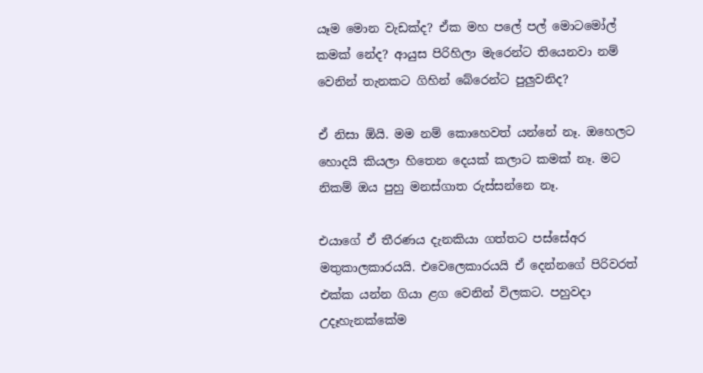යෑම මොන වැඩක්ද? ඒක මහ පලේ පල් මොටමෝල් කමක් නේද? ආයුස පිරිහිලා මැරෙන්ට තියෙනවා නම් වෙනින් තැනකට ගිහින් බේරෙන්ට පුලුවනිද?

ඒ නිසා ඕයි. මම නම් කොහෙවත් යන්නේ නෑ. ඔහෙලට හොදයි කියලා හිතෙන දෙයක් කලාට කමක් නෑ. මට නිකම් ඔය පුහු මනස්ගාත රුස්සන්නෙ නෑ.

එයාගේ ඒ තීරණය දැනකියා ගත්තට පස්සේඅර මතුකාලකාරයයි. එවෙලෙකාරයයි ඒ දෙන්නගේ පිරිවරත් එක්ක යන්න ගියා ළග වෙනින් විලකට. පහුවදා උදෑහැනක්කේම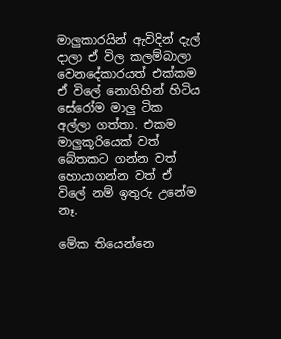මාලුකාරයින් ඇවිදින් දැල් දාලා ඒ විල කලම්බාලා වෙනදේකාරයත් එක්කම ඒ විලේ නොගිහින් හිටිය සේරෝම මාලු ටික අල්ලා ගත්තා. එකම මාලුකූරියෙක් වත් බේතකට ගන්න වත් හොයාගන්න වත් ඒ විලේ නම් ඉතුරු උනේම නෑ.

මේක තියෙන්නෙ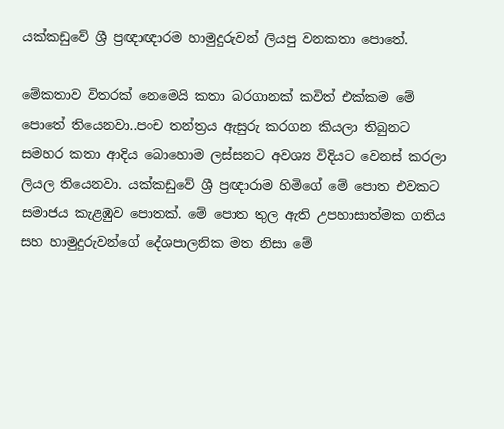යක්කඩුවේ ශ්‍රී ප්‍රඥාඥාරම හාමුදුරුවන් ලියපු වනකතා පොතේ.

මේකතාව විතරක් නෙමෙයි කතා බරගානක් කවිත් එක්කම මේ පොතේ තියෙනවා..පංච තන්ත්‍රය ඇසුරු කරගන කියලා තිබුනට සමහර කතා ආදිය බොහොම ලස්සනට අවශ්‍ය විදියට වෙනස් කරලා ලියල තියෙනවා. යක්කඩුවේ ශ්‍රී ප්‍රඥාරාම හිමිගේ මේ පොත එවකට සමාජය කැළඹුව පොතක්. මේ පොත තුල ඇති උපහාසාත්මක ගතිය සහ හාමුදුරුවන්ගේ දේශපාලනික මත නිසා මේ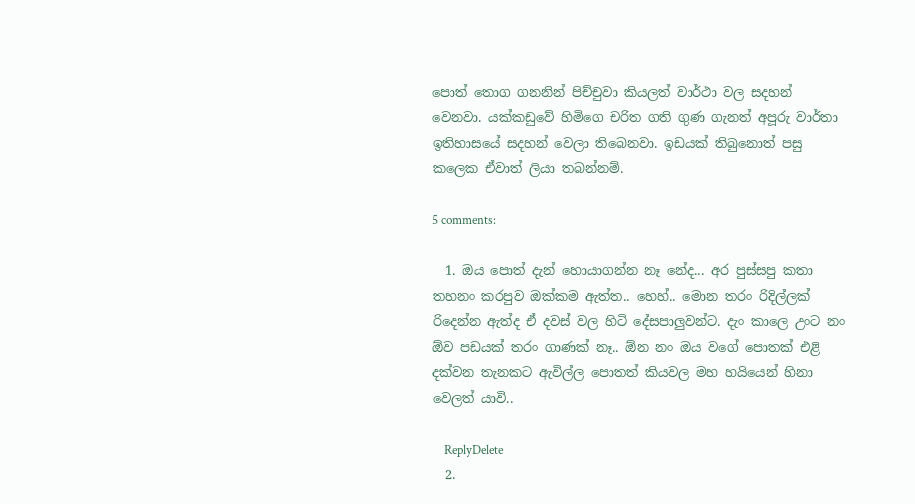පොත් තොග ගනනින් පිච්චුවා කියලත් වාර්ථා වල සදහන් වෙනවා. යක්කඩුවේ හිමිගෙ චරිත ගති ගුණ ගැනත් අපූරු වාර්තා ඉතිහාසයේ සදහන් වෙලා තිබෙනවා. ඉඩයක් තිබුනොත් පසු කලෙක ඒවාත් ලියා තබන්නම්.

5 comments:

  1. ඔය පොත් දැන් හොයාගන්න නෑ නේද... අර පුස්සපු කතා තහනං කරපුව ඔක්කම ඇත්ත.. හෙහ්.. මොන තරං රිදිල්ලක් රිදෙන්න ඇත්ද ඒ දවස් වල හිටි දේසපාලුවන්ට. දැං කාලෙ උංට නං ඕව පඩයක් තරං ගාණක් නෑ.. ඕන නං ඔය වගේ පොතක් එළි දක්වන තැනකට ඇවිල්ල පොතත් කියවල මහ හයියෙන් හිනා වෙලත් යාවි..

    ReplyDelete
  2.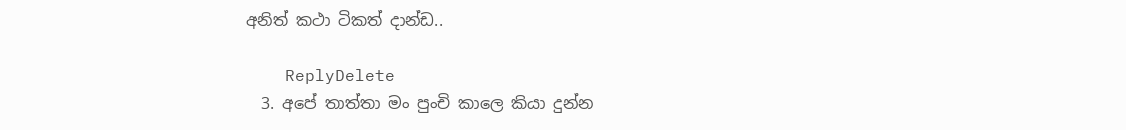අනිත් කථා ටිකත් දාන්ඩ..

    ReplyDelete
  3. අපේ තාත්තා මං පුංචි කාලෙ කියා දුන්න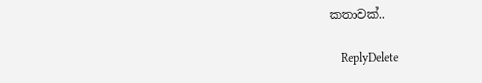කතාවක්..

    ReplyDelete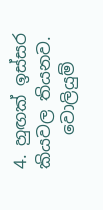4. හුඟක් ඉස්සර කියවල තියනව.
    වොලියුම්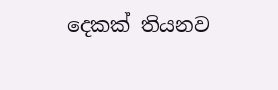දෙකක් තියනව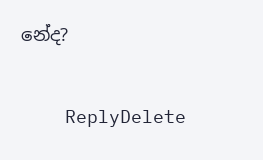නේද?

    ReplyDelete